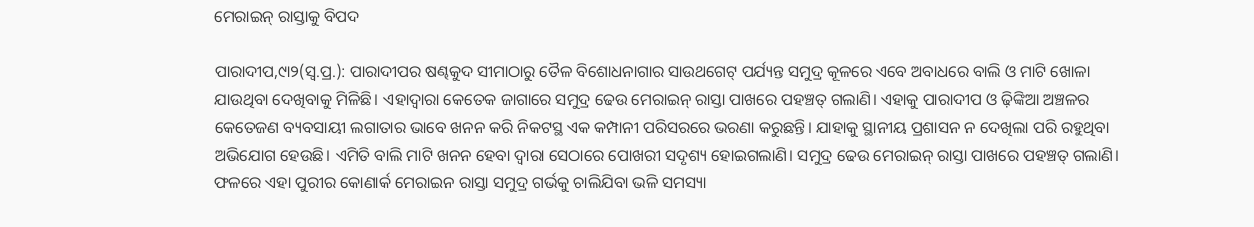ମେରାଇନ୍‌ ରାସ୍ତାକୁ ବିପଦ

ପାରାଦୀପ,୯ା୨(ସ୍ବ.ପ୍ର.): ପାରାଦୀପର ଷଣ୍ଢକୁଦ ସୀମାଠାରୁ ତୈଳ ବିଶୋଧନାଗାର ସାଉଥଗେଟ୍‌ ପର୍ଯ୍ୟନ୍ତ ସମୁଦ୍ର କୂଳରେ ଏବେ ଅବାଧରେ ବାଲି ଓ ମାଟି ଖୋଳା ଯାଉଥିବା ଦେଖିବାକୁ ମିଳିଛି। ଏହାଦ୍ୱାରା କେତେକ ଜାଗାରେ ସମୁଦ୍ର ଢେଉ ମେରାଇନ୍‌ ରାସ୍ତା ପାଖରେ ପହଞ୍ଚତ୍ ଗଲାଣି। ଏହାକୁ ପାରାଦୀପ ଓ ଢ଼ିଙ୍କିଆ ଅଞ୍ଚଳର କେତେଜଣ ବ୍ୟବସାୟୀ ଲଗାତାର ଭାବେ ଖନନ କରି ନିକଟସ୍ଥ ଏକ କମ୍ପାନୀ ପରିସରରେ ଭରଣା କରୁଛନ୍ତି। ଯାହାକୁ ସ୍ଥାନୀୟ ପ୍ରଶାସନ ନ ଦେଖିଲା ପରି ରହୁଥିବା ଅଭିଯୋଗ ହେଉଛି। ଏମିତି ବାଲି ମାଟି ଖନନ ହେବା ଦ୍ୱାରା ସେଠାରେ ପୋଖରୀ ସଦୃଶ୍ୟ ହୋଇଗଲାଣି। ସମୁଦ୍ର ଢେଉ ମେରାଇନ୍‌ ରାସ୍ତା ପାଖରେ ପହଞ୍ଚତ୍ ଗଲାଣି। ଫଳରେ ଏହା ପୁରୀର କୋଣାର୍କ ମେରାଇନ ରାସ୍ତା ସମୁଦ୍ର ଗର୍ଭକୁ ଚାଲିଯିବା ଭଳି ସମସ୍ୟା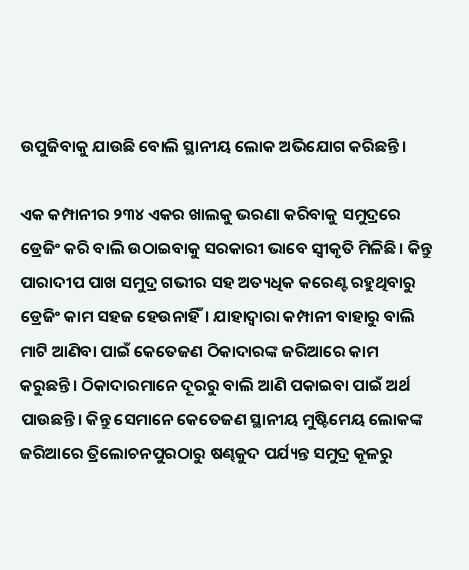ଉପୁଜିବାକୁ ଯାଉଛି ବୋଲି ସ୍ଥାନୀୟ ଲୋକ ଅଭିଯୋଗ କରିଛନ୍ତି।

ଏକ କମ୍ପାନୀର ୨୩୪ ଏକର ଖାଲକୁ ଭରଣା କରିବାକୁ ସମୁଦ୍ରରେ ଡ୍ରେଜିଂ କରି ବାଲି ଉଠାଇବାକୁ ସରକାରୀ ଭାବେ ସ୍ବୀକୃତି ମିଳିଛି। କିନ୍ତୁ ପାରାଦୀପ ପାଖ ସମୁଦ୍ର ଗଭୀର ସହ ଅତ୍ୟଧିକ କରେଣ୍ଟ ରହୁଥିବାରୁ ଡ୍ରେଜିଂ କାମ ସହଜ ହେଉନାହିଁ। ଯାହାଦ୍ୱାରା କମ୍ପାନୀ ବାହାରୁ ବାଲି ମାଟି ଆଣିବା ପାଇଁ କେତେଜଣ ଠିକାଦାରଙ୍କ ଜରିଆରେ କାମ କରୁଛନ୍ତି। ଠିକାଦାରମାନେ ଦୂରରୁ ବାଲି ଆଣି ପକାଇବା ପାଇଁ ଅର୍ଥ ପାଉଛନ୍ତି। କିନ୍ତୁ ସେମାନେ କେତେଜଣ ସ୍ଥାନୀୟ ମୁଷ୍ଟିମେୟ ଲୋକଙ୍କ ଜରିଆରେ ତ୍ରିଲୋଚନପୁରଠାରୁ ଷଣ୍ଢକୁଦ ପର୍ଯ୍ୟନ୍ତ ସମୁଦ୍ର କୂଳରୁ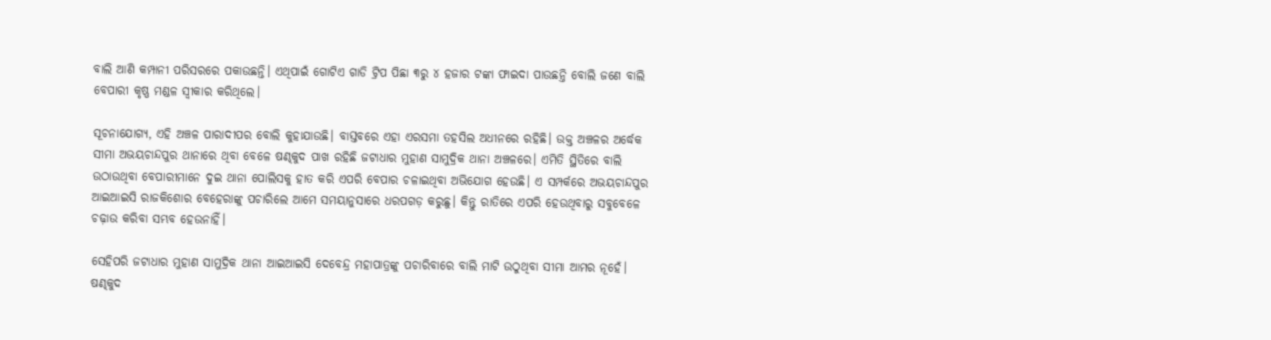ବାଲି ଆଣି କମ୍ପାନୀ ପରିସରରେ ପକାଉଛନ୍ତି। ଏଥିପାଇଁ ଗୋଟିଏ ଗାଡି ଟ୍ରିପ ପିଛା ୩ରୁ ୪ ହଜାର ଟଙ୍କା ଫାଇଦା ପାଉଛନ୍ତି ବୋଲି ଜଣେ ବାଲି ବେପାରୀ କୃଷ୍ଣ ମଣ୍ଡଳ ସ୍ବୀକାର କରିଥିଲେ।

ସୂଚନାଯୋଗ୍ୟ, ଏହି ଅଞ୍ଚଳ ପାରାଦୀପର ବୋଲି କୁହାଯାଉଛି। ବାସ୍ତବରେ ଏହା ଏରସମା ତହସିଲ ଅଧୀନରେ ରହିଛି। ଉକ୍ତ ଅଞ୍ଚଳର ଅର୍ଦ୍ଧେକ ସୀମା ଅଭୟଚାନ୍ଦପୁର ଥାନାରେ ଥିବା ବେଳେ ଷଣ୍ଢକୁଦ ପାଖ ରହିଛି ଜଟାଧାର ମୁହାଣ ସାମୁଦ୍ରିକ ଥାନା ଅଞ୍ଚଳରେ। ଏମିତି ସ୍ଥିତିରେ ବାଲି ଉଠାଉଥିବା ବେପାରୀମାନେ ଦୁଇ ଥାନା ପୋଲିସକୁ ହାତ କରି ଏପରି ବେପାର ଚଳାଇଥିବା ଅଭିଯୋଗ ହେଉଛି। ଏ ସମ୍ପର୍କରେ ଅଭୟଚାନ୍ଦପୁର ଆଇଆଇସି ରାଜକିଶୋର ବେହେରାଙ୍କୁ ପଚାରିଲେ ଆମେ ସମୟାନୁସାରେ ଧରପଗଡ଼ କରୁଛୁ। କିନ୍ତୁ ରାତିରେ ଏପରି ହେଉଥିବାରୁ ସବୁବେଳେ ଚଢ଼ାଉ କରିବା ସମ୍ଭବ ହେଉନାହିଁ।

ସେହିପରି ଜଟାଧାର ମୁହାଣ ସାମୁଦ୍ରିକ ଥାନା ଆଇଆଇସି ଦେବେନ୍ଦ୍ର ମହାପାତ୍ରଙ୍କୁ ପଚାରିବାରେ ବାଲି ମାଟି ଉଠୁଥିବା ସୀମା ଆମର ନୂହେଁ। ଷଣ୍ଢକୁଦ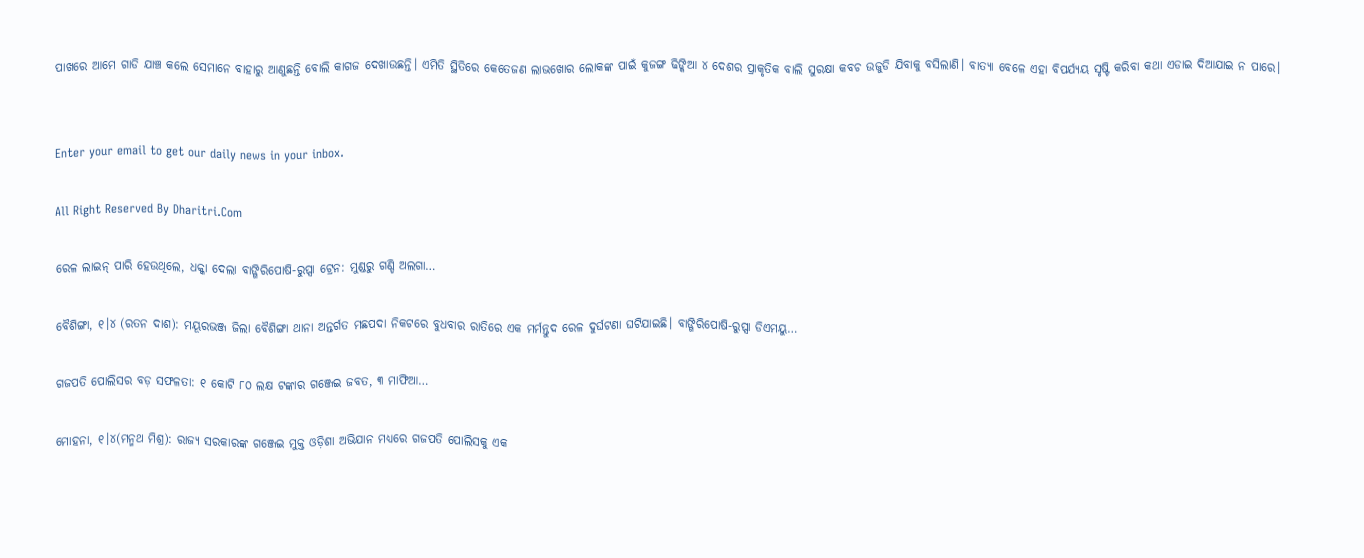ପାଖରେ ଆମେ ଗାଡି ଯାଞ୍ଚ କଲେ ସେମାନେ ବାହାରୁ ଆଣୁଛନ୍ତି ବୋଲି କାଗଜ ଦେଖାଉଛନ୍ତି। ଏମିତି ସ୍ଥିତିରେ କେତେଜଣ ଲାଭଖୋର ଲୋକଙ୍କ ପାଇଁ କୁଜଙ୍ଗ ଢିଙ୍କିଆ ୪ ଦେଶର ପ୍ରାକୃତିକ ବାଲି ସୁରକ୍ଷା କବଚ ଉଜୁଡି ଯିବାକୁ ବସିଲାଣି। ବାତ୍ୟା ବେଳେ ଏହା ବିପର୍ଯ୍ୟୟ ସୃଷ୍ଟି କରିବା କଥା ଏଡାଇ ଦିଆଯାଇ ନ ପାରେ।


Enter your email to get our daily news in your inbox.

All Right Reserved By Dharitri.Com

ରେଳ ଲାଇନ୍‌ ପାରି ହେଉଥିଲେ, ଧକ୍କା ଦେଲା ବାଙ୍ଗିରିପୋଷି-ରୁପ୍ସା ଟ୍ରେନ: ମୁଣ୍ଡରୁ ଗଣ୍ଡି ଅଲଗା…

ବୈଶିଙ୍ଗା, ୧।୪ (ରତନ ଦାଶ): ମୟୂରଭଞ୍ଜ ଜିଲା ବୈଶିଙ୍ଗା ଥାନା ଅନ୍ତର୍ଗତ ମଛପଦା ନିକଟରେ ବୁଧବାର ରାତିରେ ଏକ ମର୍ମନ୍ତୁଦ ରେଳ ଦୁର୍ଘଟଣା ଘଟିଯାଇଛି। ବାଙ୍ଗିରିପୋଷି-ରୁପ୍ସା ଡିଏମୟୁ…

ଗଜପତି ପୋଲିସର ବଡ଼ ସଫଳତା: ୧ କୋଟି ୮୦ ଲକ୍ଷ ଟଙ୍କାର ଗଞ୍ଜେଇ ଜବତ, ୩ ମାଫିଆ…

ମୋହନା, ୧।୪(ମନ୍ମଥ ମିଶ୍ର): ରାଜ୍ୟ ସରକାରଙ୍କ ଗଞ୍ଜେଇ ମୁକ୍ତ ଓଡ଼ିଶା ଅଭିଯାନ ମଧ୍ୟରେ ଗଜପତି ପୋଲିସକୁ ଏକ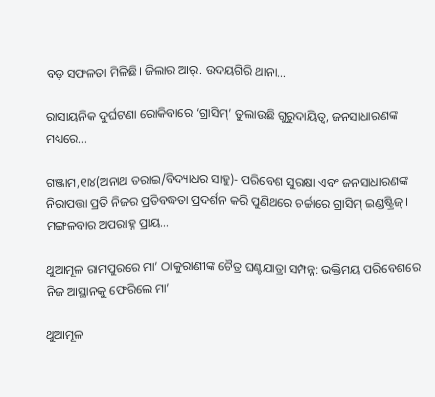ବଡ଼ ସଫଳତା ମିଳିଛି। ଜିଲାର ଆର୍‌. ଉଦୟଗିରି ଥାନା…

ରାସାୟନିକ ଦୁର୍ଘଟଣା ରୋକିବାରେ ‘ଗ୍ରାସିମ୍‌’ ତୁଲାଉଛି ଗୁରୁଦାୟିତ୍ୱ, ଜନସାଧାରଣଙ୍କ ମଧ୍ୟରେ…

ଗଞ୍ଜାମ,୧ା୪(ଅନାଥ ତରାଇ/ବିଦ୍ୟାଧର ସାହୁ)- ପରିବେଶ ସୁରକ୍ଷା ଏବଂ ଜନସାଧାରଣଙ୍କ ନିରାପତ୍ତା ପ୍ରତି ନିଜର ପ୍ରତିବଦ୍ଧତା ପ୍ରଦର୍ଶନ କରି ପୁଣିଥରେ ଚର୍ଚ୍ଚାରେ ଗ୍ରାସିମ୍‌ ଇଣ୍ଡଷ୍ଟ୍ରିଜ୍‌। ମଙ୍ଗଳବାର ଅପରାହ୍ନ ପ୍ରାୟ…

ଥୁଆମୂଳ ରାମପୁରରେ ମା’ ଠାକୁରାଣୀଙ୍କ ଚୈତ୍ର ଘଣ୍ଟଯାତ୍ରା ସମ୍ପନ୍ନ: ଭକ୍ତିମୟ ପରିବେଶରେ ନିଜ ଆସ୍ଥାନକୁ ଫେରିଲେ ମା’

ଥୁଆମୂଳ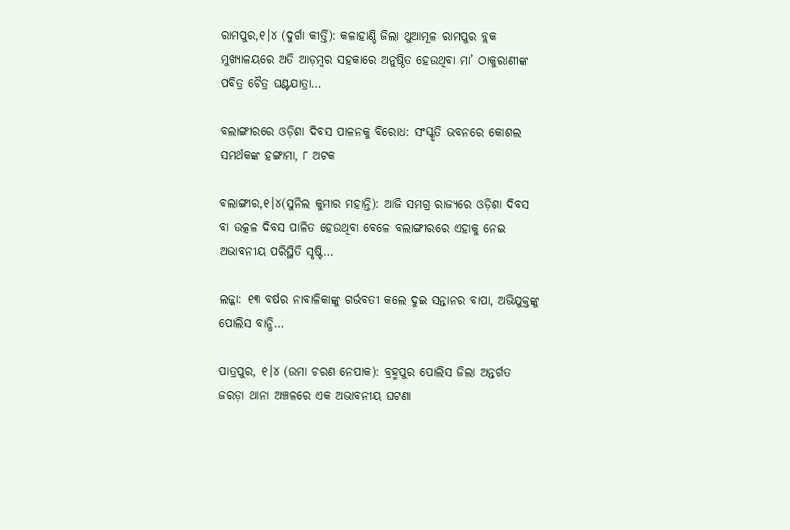ରାମପୁର,୧।୪ (ଦୁର୍ଗା କୀର୍ତ୍ତି): କଳାହାଣ୍ଡି ଜିଲା ଥୁଆମୂଳ ରାମପୁର ବ୍ଲକ ମୁଖ୍ୟାଳୟରେ ଅତି ଆଡ଼ମ୍ବର ସହକାରେ ଅନୁଷ୍ଠିତ ହେଉଥିବା ମା’ ଠାକୁରାଣୀଙ୍କ ପବିତ୍ର ଚୈତ୍ର ଘଣ୍ଟଯାତ୍ରା…

ବଲାଙ୍ଗୀରରେ ଓଡ଼ିଶା ଦିବସ ପାଳନକୁ ବିରୋଧ: ସଂସ୍କୃତି ଭବନରେ କୋଶଲ ସମର୍ଥକଙ୍କ ହଙ୍ଗାମା, ୮ ଅଟକ

ବଲାଙ୍ଗୀର,୧।୪(ସୁନିଲ କୁମାର ମହାନ୍ତି): ଆଜି ସମଗ୍ର ରାଜ୍ୟରେ ଓଡ଼ିଶା ଦିବସ ବା ଉତ୍କଳ ଦିବସ ପାଳିତ ହେଉଥିବା ବେଳେ ବଲାଙ୍ଗୀରରେ ଏହାକୁ ନେଇ ଅଭାବନୀୟ ପରିସ୍ଥିତି ସୃଷ୍ଟି…

ଲଜ୍ଜା: ୧୩ ବର୍ଷର ନାବାଳିକାଙ୍କୁ ଗର୍ଭବତୀ କଲେ ଦୁଇ ସନ୍ତାନର ବାପା, ଅଭିଯୁକ୍ତଙ୍କୁ ପୋଲିସ ବାନ୍ଧି…

ପାତ୍ରପୁର, ୧।୪ (ଉମା ଚରଣ ନେପାକ): ବ୍ରହ୍ମପୁର ପୋଲିସ ଜିଲା ଅନ୍ତର୍ଗତ ଜରଡ଼ା ଥାନା ଅଞ୍ଚଳରେ ଏକ ଅଭାବନୀୟ ଘଟଣା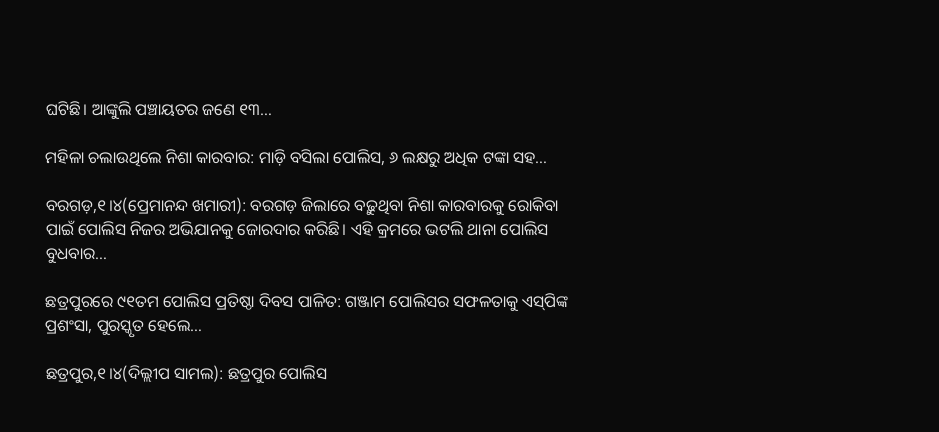ଘଟିଛି। ଆଙ୍କୁଲି ପଞ୍ଚାୟତର ଜଣେ ୧୩…

ମହିଳା ଚଲାଉଥିଲେ ନିଶା କାରବାର: ମାଡ଼ି ବସିଲା ପୋଲିସ, ୬ ଲକ୍ଷରୁ ଅଧିକ ଟଙ୍କା ସହ…

ବରଗଡ଼,୧।୪(ପ୍ରେମାନନ୍ଦ ଖମାରୀ): ବରଗଡ଼ ଜିଲାରେ ବଢ଼ୁଥିବା ନିଶା କାରବାରକୁ ରୋକିବା ପାଇଁ ପୋଲିସ ନିଜର ଅଭିଯାନକୁ ଜୋରଦାର କରିଛି। ଏହି କ୍ରମରେ ଭଟଲି ଥାନା ପୋଲିସ ବୁଧବାର…

ଛତ୍ରପୁରରେ ୯୧ତମ ପୋଲିସ ପ୍ରତିଷ୍ଠା ଦିବସ ପାଳିତ: ଗଞ୍ଜାମ ପୋଲିସର ସଫଳତାକୁ ଏସ୍‌ପିଙ୍କ ପ୍ରଶଂସା, ପୁରସ୍କୃତ ହେଲେ…

ଛତ୍ରପୁର,୧।୪(ଦିଲ୍ଲୀପ ସାମଲ): ଛତ୍ରପୁର ପୋଲିସ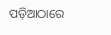ପଡ଼ିଆଠାରେ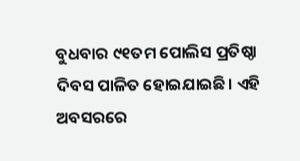ବୁଧବାର ୯୧ତମ ପୋଲିସ ପ୍ରତିଷ୍ଠା ଦିବସ ପାଳିତ ହୋଇଯାଇଛି। ଏହି ଅବସରରେ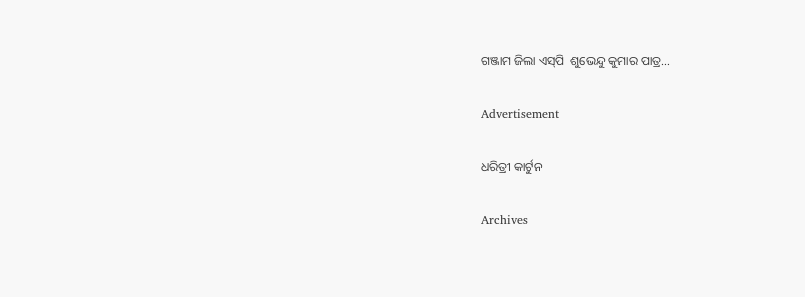ଗଞ୍ଜାମ ଜିଲା ଏସ୍‌ପି  ଶୁଭେନ୍ଦୁ କୁମାର ପାତ୍ର…

Advertisement

ଧରିତ୍ରୀ କାର୍ଟୁନ

Archives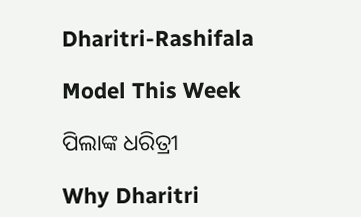Dharitri-Rashifala

Model This Week

ପିଲାଙ୍କ ଧରିତ୍ରୀ

Why Dharitri